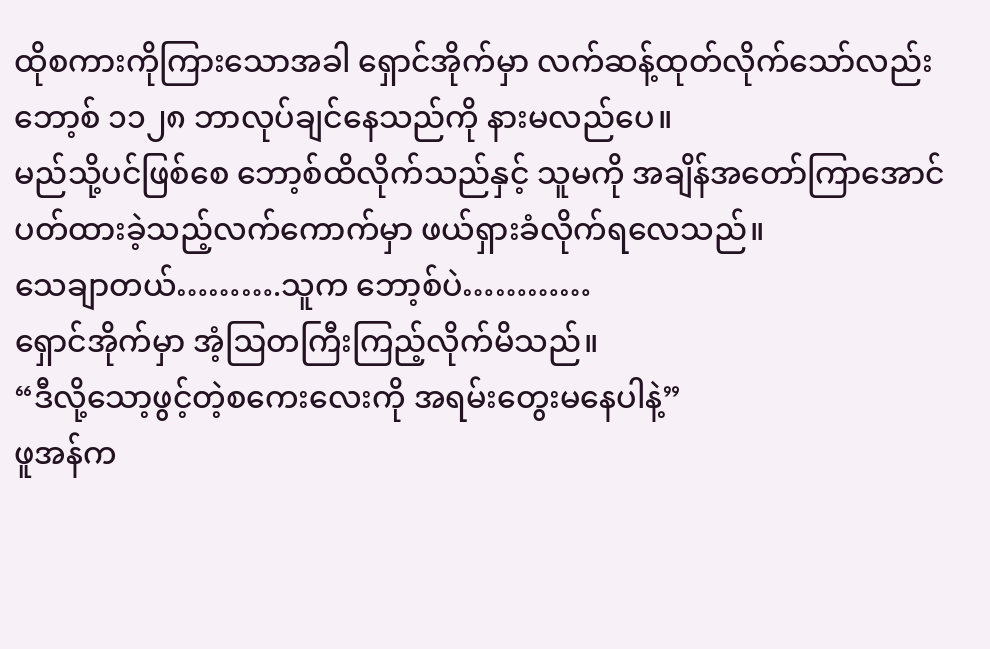ထိုစကားကိုကြားသောအခါ ရှောင်အိုက်မှာ လက်ဆန့်ထုတ်လိုက်သော်လည်း ဘော့စ် ၁၁၂၈ ဘာလုပ်ချင်နေသည်ကို နားမလည်ပေ။
မည်သို့ပင်ဖြစ်စေ ဘော့စ်ထိလိုက်သည်နှင့် သူမကို အချိန်အတော်ကြာအောင် ပတ်ထားခဲ့သည့်လက်ကောက်မှာ ဖယ်ရှားခံလိုက်ရလေသည်။
သေချာတယ်……….သူက ဘော့စ်ပဲ…………
ရှောင်အိုက်မှာ အံ့ဩတကြီးကြည့်လိုက်မိသည်။
“ဒီလို့သော့ဖွင့်တဲ့စကေးလေးကို အရမ်းတွေးမနေပါနဲ့”
ဖူအန်က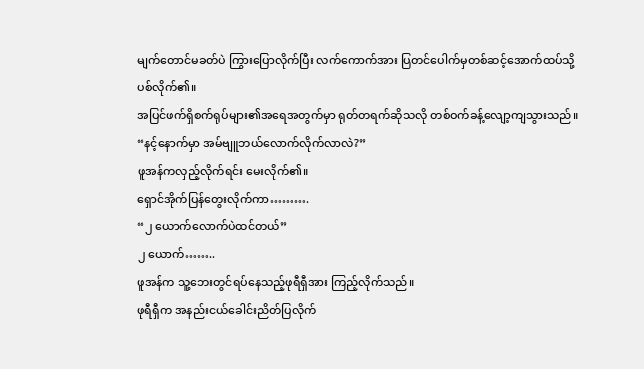မျက်တောင်မခတ်ပဲ ကြွားပြောလိုက်ပြီး လက်ကောက်အား ပြတင်ပေါက်မှတစ်ဆင့်အောက်ထပ်သို့ ပစ်လိုက်၏။
အပြင်ဖက်ရှိစက်ရုပ်များ၏အရေအတွက်မှာ ရုတ်တရက်ဆိုသလို တစ်ဝက်ခန့်လျော့ကျသွားသည်။
“နင့်နောက်မှာ အမ်ဗျူဘယ်လောက်လိုက်လာလဲ?”
ဖူအန်ကလှည့်လိုက်ရင်း မေးလိုက်၏။
ရှောင်အိုက်ပြန်တွေးလိုက်ကာ……….
“၂ ယောက်လောက်ပဲထင်တယ်”
၂ ယောက်……..
ဖူအန်က သူ့ဘေးတွင်ရပ်နေသည့်ဖုရီရှီအား ကြည့်လိုက်သည်။
ဖုရီရှီက အနည်းငယ်ခေါင်းညိတ်ပြလိုက်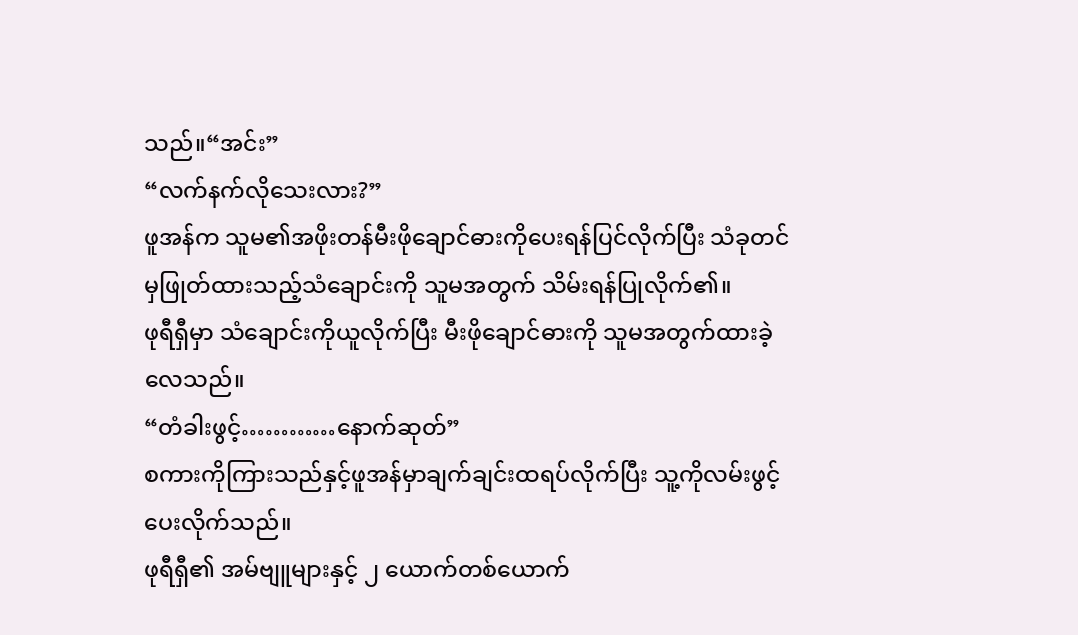သည်။“အင်း”
“လက်နက်လိုသေးလား?”
ဖူအန်က သူမ၏အဖိုးတန်မီးဖိုချောင်ဓားကိုပေးရန်ပြင်လိုက်ပြီး သံခုတင်မှဖြုတ်ထားသည့်သံချောင်းကို သူမအတွက် သိမ်းရန်ပြုလိုက်၏။
ဖုရီရှီမှာ သံချောင်းကိုယူလိုက်ပြီး မီးဖိုချောင်ဓားကို သူမအတွက်ထားခဲ့လေသည်။
“တံခါးဖွင့်…………နောက်ဆုတ်”
စကားကိုကြားသည်နှင့်ဖူအန်မှာချက်ချင်းထရပ်လိုက်ပြီး သူ့ကိုလမ်းဖွင့်ပေးလိုက်သည်။
ဖုရီရှီ၏ အမ်ဗျူများနှင့် ၂ ယောက်တစ်ယောက်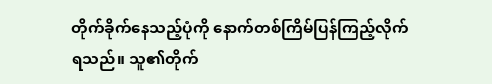တိုက်ခိုက်နေသည့်ပုံကို နောက်တစ်ကြိမ်ပြန်ကြည့်လိုက်ရသည်။ သူ၏တိုက်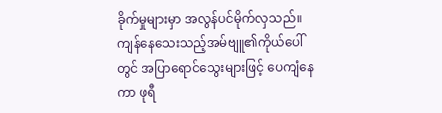ခိုက်မှုများမှာ အလွန်ပင်မိုက်လှသည်။ ကျန်နေသေးသည့်အမ်ဗျူ၏ကိုယ်ပေါ်တွင် အပြာရောင်သွေးများဖြင့် ပေကျံနေကာ ဖုရီ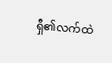ရှီ၏လက်ထဲ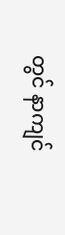တွင် နာကျင်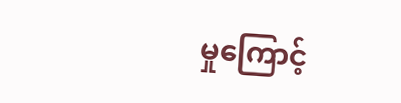မှုကြောင့်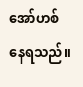အော်ဟစ်နေရသည်။